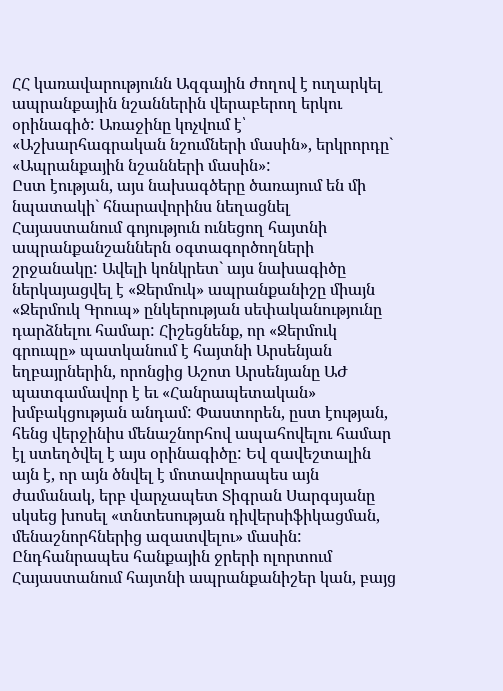ՀՀ կառավարությունն Ազգային ժողով է ուղարկել ապրանքային նշաններին վերաբերող երկու օրինագիծ: Առաջինը կոչվում է՝ «Աշխարհագրական նշումների մասին», երկրորդը` «Ապրանքային նշանների մասին»:
Ըստ էության, այս նախագծերը ծառայում են մի նպատակի` հնարավորինս նեղացնել Հայաստանում գոյություն ունեցող հայտնի ապրանքանշաններն օգտագործողների շրջանակը: Ավելի կոնկրետ` այս նախագիծը ներկայացվել է «Ջերմուկ» ապրանքանիշը միայն «Ջերմուկ Գրուպ» ընկերության սեփականությունը դարձնելու համար: Հիշեցնենք, որ «Ջերմուկ գրուպը» պատկանում է հայտնի Արսենյան եղբայրներին, որոնցից Աշոտ Արսենյանը ԱԺ պատգամավոր է եւ «Հանրապետական» խմբակցության անդամ: Փաստորեն, ըստ էության, հենց վերջինիս մենաշնորհով ապահովելու համար էլ ստեղծվել է այս օրինագիծը: Եվ զավեշտալին այն է, որ այն ծնվել է մոտավորապես այն ժամանակ, երբ վարչապետ Տիգրան Սարգսյանը սկսեց խոսել «տնտեսության դիվերսիֆիկացման, մենաշնորհներից ազատվելու» մասին: Ընդհանրապես հանքային ջրերի ոլորտում Հայաստանում հայտնի ապրանքանիշեր կան, բայց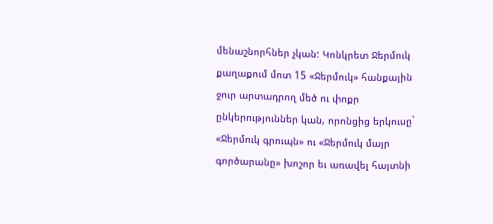մենաշնորհներ չկան: Կոնկրետ Ջերմուկ քաղաքում մոտ 15 «Ջերմուկ» հանքային ջուր արտադրող մեծ ու փոքր ընկերություններ կան, որոնցից երկուսը` «Ջերմուկ գրուպն» ու «Ջերմուկ մայր գործարանը» խոշոր եւ առավել հայտնի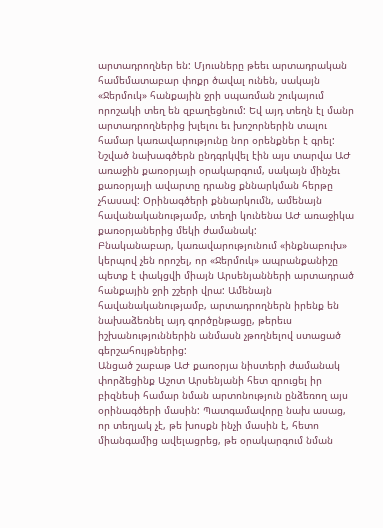արտադրողներ են: Մյուսները թեեւ արտադրական համեմատաբար փոքր ծավալ ունեն, սակայն «Ջերմուկ» հանքային ջրի սպառման շուկայում որոշակի տեղ են զբաղեցնում: Եվ այդ տեղն էլ մանր արտադրողներից խլելու եւ խոշորներին տալու համար կառավարությունը նոր օրենքներ է գրել: Նշված նախագծերն ընդգրկվել էին այս տարվա ԱԺ առաջին քառօրյայի օրակարգում, սակայն մինչեւ քառօրյայի ավարտը դրանց քննարկման հերթը չհասավ: Օրինագծերի քննարկումն, ամենայն հավանականությամբ, տեղի կունենա ԱԺ առաջիկա քառօրյաներից մեկի ժամանակ:
Բնականաբար, կառավարությունում «ինքնաբուխ» կերպով չեն որոշել, որ «Ջերմուկ» ապրանքանիշը պետք է փակցվի միայն Արսենյանների արտադրած հանքային ջրի շշերի վրա: Ամենայն հավանականությամբ, արտադրողներն իրենք են նախաձեռնել այդ գործընթացը, թերեւս իշխանություններին անմասն չթողնելով ստացած գերշահույթներից:
Անցած շաբաթ ԱԺ քառօրյա նիստերի ժամանակ փորձեցինք Աշոտ Արսենյանի հետ զրուցել իր բիզնեսի համար նման արտոնություն ընձեռող այս օրինագծերի մասին: Պատգամավորը նախ ասաց, որ տեղյակ չէ, թե խոսքն ինչի մասին է, հետո միանգամից ավելացրեց, թե օրակարգում նման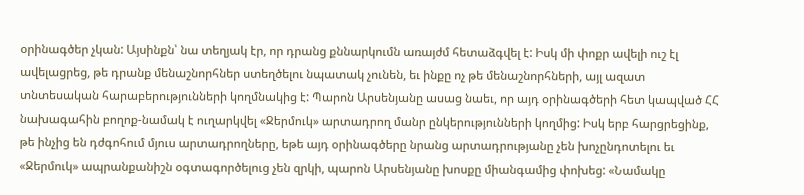օրինագծեր չկան: Այսինքն՝ նա տեղյակ էր, որ դրանց քննարկումն առայժմ հետաձգվել է: Իսկ մի փոքր ավելի ուշ էլ ավելացրեց, թե դրանք մենաշնորհներ ստեղծելու նպատակ չունեն, եւ ինքը ոչ թե մենաշնորհների, այլ ազատ տնտեսական հարաբերությունների կողմնակից է: Պարոն Արսենյանը ասաց նաեւ, որ այդ օրինագծերի հետ կապված ՀՀ նախագահին բողոք-նամակ է ուղարկվել «Ջերմուկ» արտադրող մանր ընկերությունների կողմից: Իսկ երբ հարցրեցինք, թե ինչից են դժգոհում մյուս արտադրողները, եթե այդ օրինագծերը նրանց արտադրությանը չեն խոչընդոտելու եւ «Ջերմուկ» ապրանքանիշն օգտագործելուց չեն զրկի, պարոն Արսենյանը խոսքը միանգամից փոխեց: «Նամակը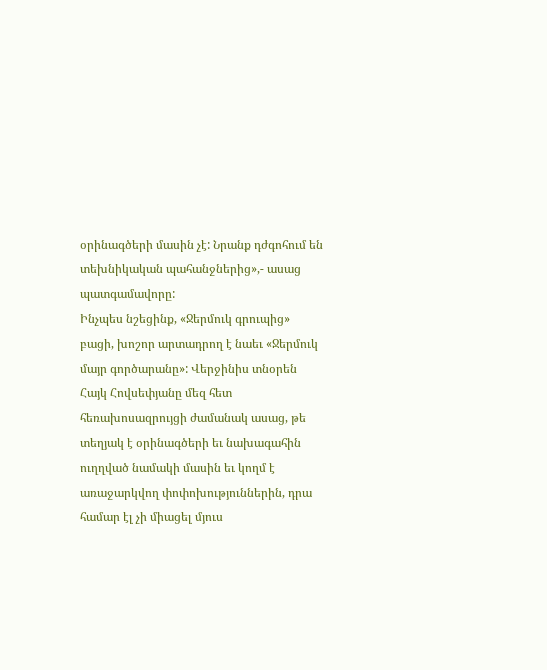օրինագծերի մասին չէ: Նրանք դժգոհում են տեխնիկական պահանջներից»,- ասաց պատգամավորը:
Ինչպես նշեցինք, «Ջերմուկ գրուպից» բացի, խոշոր արտադրող է նաեւ «Ջերմուկ մայր գործարանը»: Վերջինիս տնօրեն Հայկ Հովսեփյանը մեզ հետ հեռախոսազրույցի ժամանակ ասաց, թե տեղյակ է օրինագծերի եւ նախագահին ուղղված նամակի մասին եւ կողմ է առաջարկվող փոփոխություններին, դրա համար էլ չի միացել մյուս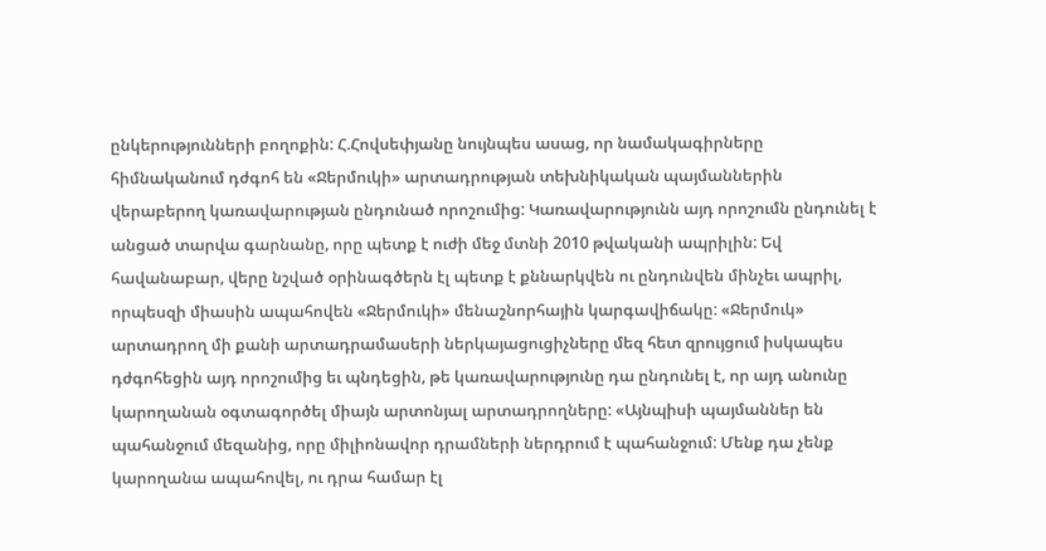ընկերությունների բողոքին: Հ.Հովսեփյանը նույնպես ասաց, որ նամակագիրները հիմնականում դժգոհ են «Ջերմուկի» արտադրության տեխնիկական պայմաններին վերաբերող կառավարության ընդունած որոշումից: Կառավարությունն այդ որոշումն ընդունել է անցած տարվա գարնանը, որը պետք է ուժի մեջ մտնի 2010 թվականի ապրիլին: Եվ հավանաբար, վերը նշված օրինագծերն էլ պետք է քննարկվեն ու ընդունվեն մինչեւ ապրիլ, որպեսզի միասին ապահովեն «Ջերմուկի» մենաշնորհային կարգավիճակը: «Ջերմուկ» արտադրող մի քանի արտադրամասերի ներկայացուցիչները մեզ հետ զրույցում իսկապես դժգոհեցին այդ որոշումից եւ պնդեցին, թե կառավարությունը դա ընդունել է, որ այդ անունը կարողանան օգտագործել միայն արտոնյալ արտադրողները: «Այնպիսի պայմաններ են պահանջում մեզանից, որը միլիոնավոր դրամների ներդրում է պահանջում: Մենք դա չենք կարողանա ապահովել, ու դրա համար էլ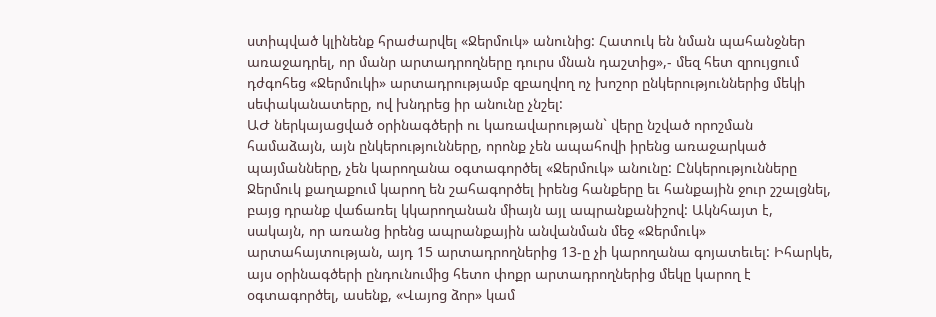ստիպված կլինենք հրաժարվել «Ջերմուկ» անունից: Հատուկ են նման պահանջներ առաջադրել, որ մանր արտադրողները դուրս մնան դաշտից»,- մեզ հետ զրույցում դժգոհեց «Ջերմուկի» արտադրությամբ զբաղվող ոչ խոշոր ընկերություններից մեկի սեփականատերը, ով խնդրեց իր անունը չնշել:
ԱԺ ներկայացված օրինագծերի ու կառավարության` վերը նշված որոշման համաձայն, այն ընկերությունները, որոնք չեն ապահովի իրենց առաջարկած պայմանները, չեն կարողանա օգտագործել «Ջերմուկ» անունը: Ընկերությունները Ջերմուկ քաղաքում կարող են շահագործել իրենց հանքերը եւ հանքային ջուր շշալցնել, բայց դրանք վաճառել կկարողանան միայն այլ ապրանքանիշով: Ակնհայտ է, սակայն, որ առանց իրենց ապրանքային անվանման մեջ «Ջերմուկ» արտահայտության, այդ 15 արտադրողներից 13-ը չի կարողանա գոյատեւել: Իհարկե, այս օրինագծերի ընդունումից հետո փոքր արտադրողներից մեկը կարող է օգտագործել, ասենք, «Վայոց ձոր» կամ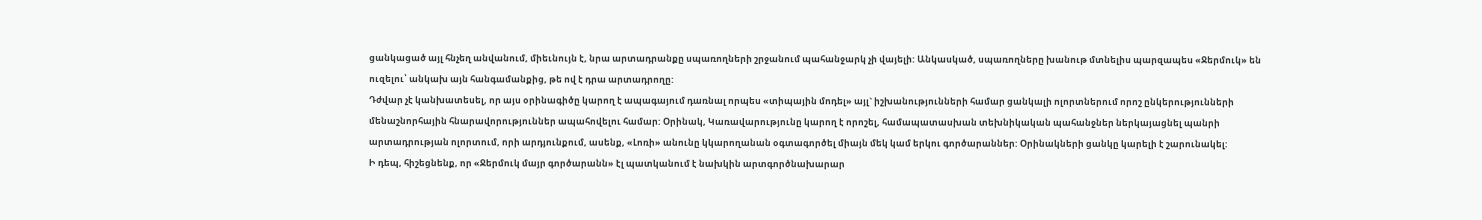ցանկացած այլ հնչեղ անվանում, միեւնույն է, նրա արտադրանքը սպառողների շրջանում պահանջարկ չի վայելի: Անկասկած, սպառողները խանութ մտնելիս պարզապես «Ջերմուկ» են ուզելու՝ անկախ այն հանգամանքից, թե ով է դրա արտադրողը:
Դժվար չէ կանխատեսել, որ այս օրինագիծը կարող է ապագայում դառնալ որպես «տիպային մոդել» այլ` իշխանությունների համար ցանկալի ոլորտներում որոշ ընկերությունների մենաշնորհային հնարավորություններ ապահովելու համար: Օրինակ, Կառավարությունը կարող է որոշել, համապատասխան տեխնիկական պահանջներ ներկայացնել պանրի արտադրության ոլորտում, որի արդյունքում, ասենք, «Լոռի» անունը կկարողանան օգտագործել միայն մեկ կամ երկու գործարաններ: Օրինակների ցանկը կարելի է շարունակել:
Ի դեպ, հիշեցնենք, որ «Ջերմուկ մայր գործարանն» էլ պատկանում է նախկին արտգործնախարար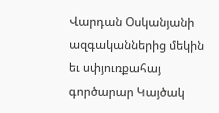Վարդան Օսկանյանի ազգականներից մեկին եւ սփյուռքահայ գործարար Կայծակ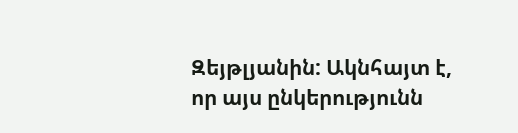Զեյթլյանին: Ակնհայտ է, որ այս ընկերությունն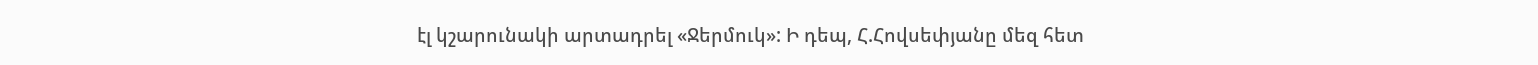էլ կշարունակի արտադրել «Ջերմուկ»: Ի դեպ, Հ.Հովսեփյանը մեզ հետ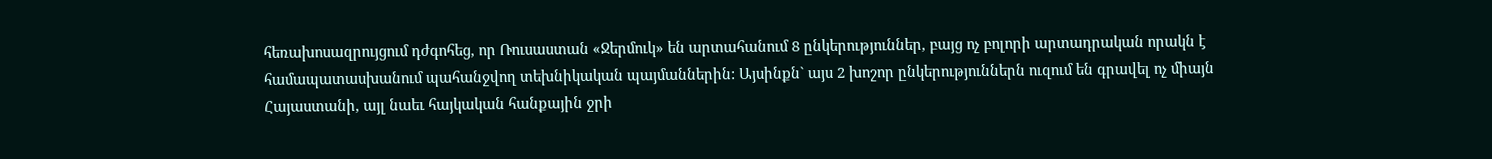հեռախոսազրույցում դժգոհեց, որ Ռուսաստան «Ջերմուկ» են արտահանում 8 ընկերություններ, բայց ոչ բոլորի արտադրական որակն է համապատասխանում պահանջվող տեխնիկական պայմաններին: Այսինքն` այս 2 խոշոր ընկերություններն ուզում են գրավել ոչ միայն Հայաստանի, այլ նաեւ հայկական հանքային ջրի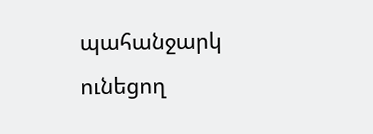պահանջարկ ունեցող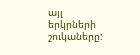այլ երկրների շուկաները: